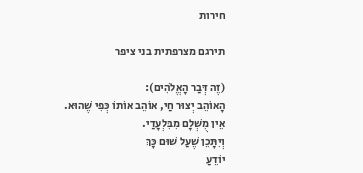חירות

תירגם מצרפתית בני ציפר

(זֶה דְּבַר הָאֱלֹהִים):
הָאוֹהֵב יְצוּר חַי, אוֹהֵב אוֹתוֹ כְּפִי שֶׁהוּא.
אֵין מֻשְׁלָם מִבִּלְעָדַי.
וְיִתָּכֵן שֶׁעַל שׁוּם כָּךְ
יוֹדֵעַ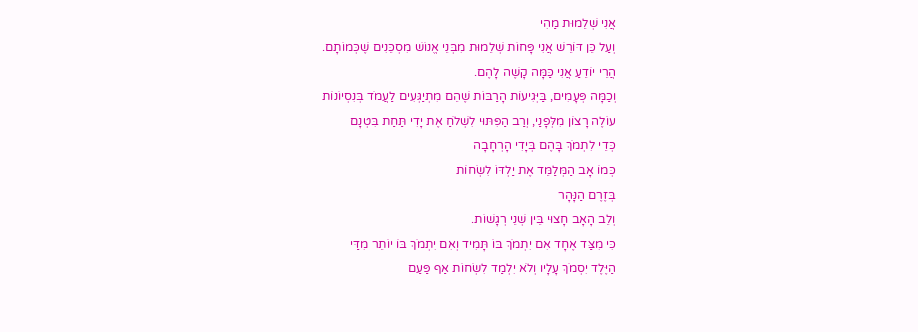אֲנִי שְׁלֵמוּת מַהִי
וְעַל כֵּן דּוֹרֵשׁ אֲנִי פָּחוֹת שְׁלֵמוּת מִבְּנֵי אֱנוֹשׁ מִסְכֵּנִים שֶׁכְּמוֹתָם.
הֲרֵי יוֹדֵעַ אֲנִי כַּמָּה קָשֶׁה לָהֶם.
וְכַמָּה פְּעָמִים, בַּיְּגִיעוֹת הָרַבּוֹת שֶׁהֵם מִתְיַגְּעִים לַעֲמֹד בְּנִסְיוֹנוֹת
עוֹלֶה רָצוֹן מִלְּפָנַי, וְרַב הַפִּתּוּי לִשְׁלֹחַ אֶת יָדִי תַּחַת בִּטְנָם
כְּדֵי לִתְמֹךְ בָּהֶם בְּיָדִי הָרְחָבָה
כְּמוֹ אָב הַמְּלַמֵּד אֶת יַלְדּוֹ לִשְׂחוֹת
בְּזֶרֶם הַנָּהָר
וְלֵב הָאָב חָצוּי בֵּין שְׁנֵי רְגָשׁוֹת.
כִּי מִצַּד אֶחָד אִם יִתְמֹךְ בּוֹ תָּמִיד וְאִם יִתְמֹךְ בּוֹ יוֹתֵר מִדַּי
הַיֶּלֶד יִסְמֹךְ עָלָיו וְלֹא יִלְמַד לִשְׂחוֹת אַף פַּעַם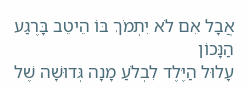אֲבָל אִם לֹא יִתְמֹךְ בּוֹ הֵיטֵב בָּרֶגַע הַנָּכוֹן
עָלוּל הַיֶּלֶד לִבְלֹעַ מָנָה גְּדוּשָׁה שֶׁל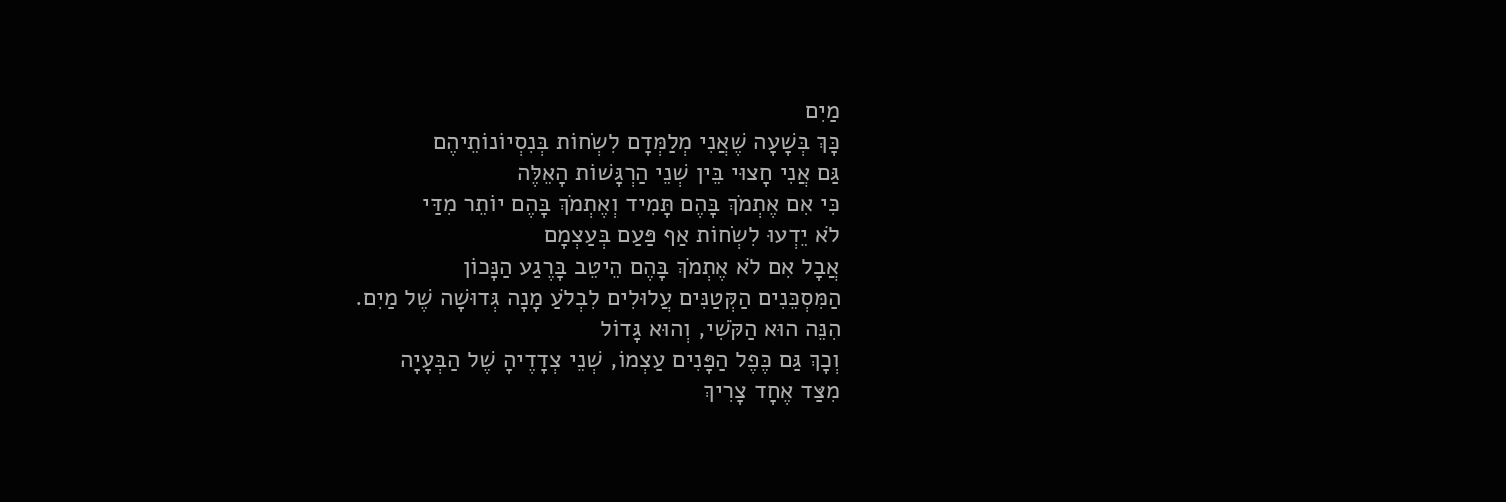מַיִם
כָּךְ בְּשָׁעָה שֶׁאֲנִי מְלַמְּדָם לִשְׂחוֹת בְּנִסְיוֹנוֹתֵיהֶם
גַּם אֲנִי חָצוּי בֵּין שְׁנֵי הַרְגָּשׁוֹת הָאֵלֶּה
כִּי אִם אֶתְמֹךְ בָּהֶם תָּמִיד וְאֶתְמֹךְ בָּהֶם יוֹתֵר מִדַּי
לֹא יֵדְעוּ לִשְׂחוֹת אַף פַּעַם בְּעַצְמָם
אֲבָל אִם לֹא אֶתְמֹךְ בָּהֶם הֵיטֵב בָּרֶגַע הַנָּכוֹן
הַמִּסְכֵּנִים הַקְּטַנִּים עֲלוּלִים לִבְלֹעַ מָנָה גְּדוּשָׁה שֶׁל מַיִם.
הִנֵּה הוּא הַקֹּשִׁי, וְהוּא גָּדוֹל
וְכָךְ גַּם כֶּפֶל הַפָּנִים עַצְמוֹ, שְׁנֵי צְדָדֶיהָ שֶׁל הַבְּעָיָה
מִצַּד אֶחָד צָרִיךְ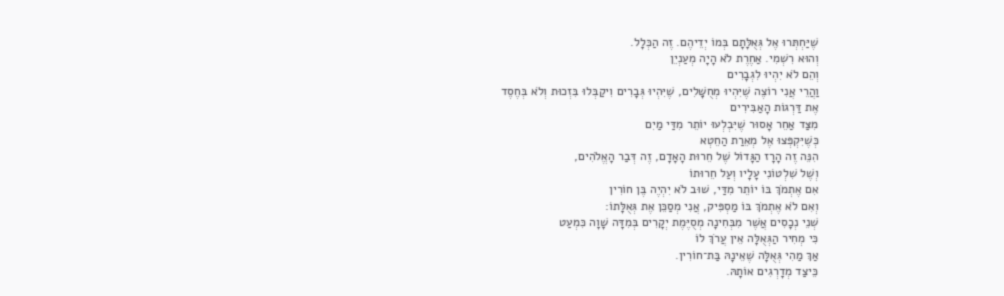שֶׁיַּחְתְּרוּ אֶל גְּאֻלָּתָם בְּמוֹ יְדֵיהֶם. זֶה הַכְּלָל.
וְהוּא רִשְׁמִי. אַחֶרֶת לֹא הָיָה מְעַנְיֵן
וְהֵם לֹא יִהְיוּ לִגְבָרִים
וַהֲרֵי אֲנִי רוֹצֶה שֶׁיִּהְיוּ מְחֻשָּׁלִים, שֶׁיִּהְיוּ גְּבָרִים וִיקַבְּלוּ בִּזְכוּת וְלֹא בְּחֶסֶד
אֶת דַּרְגוֹת הָאַבִּירִים
מִצַּד אַחֵר אָסוּר שֶׁיִּבְלְעוּ יוֹתֵר מִדַּי מַיִם
כְּשֶׁיִּקְפְּצוּ אֶל מְאֵרַת הַחֵטְא
הִנֵּה זֶה הָרָז הַגָּדוֹל שֶׁל חֵרוּת הָאָדָם, זֶה דְּבַר הָאֱלֹהִים,
וְשֶׁל שִׁלְטוֹנִי עָלָיו וְעַל חֵרוּתוֹ
אִם אֶתְמֹךְ בּוֹ יוֹתֵר מִדַּי, שׁוּב לֹא יִהְיֶה בֶּן חוֹרִין
וְאִם לֹא אֶתְמֹךְ בּוֹ מַסְפִּיק, אֲנִי מְסַכֵּן אֶת גְּאֻלָּתוֹ:
שְׁנֵי נְכָסִים אֲשֶׁר מִבְּחִינָה מְסֻיֶּמֶת יְקָרִים בְּמִדָּה שָׁוָה כִּמְעַט
כִּי מְחִיר הַגְּאֻלָּה אֵין עֲרֹךְ לוֹ
אַךְ מַהִי גְּאֻלָּה שֶׁאֵינָהּ בַּת־חוֹרִין.
כֵּיצַד מְדָרְגִים אוֹתָהּ.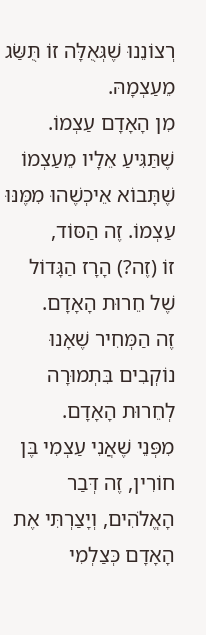רְצוֹנֵנוּ שֶׁגְּאֻלָּה זוֹ תֻּשַּׂג מֵעַצְמָהּ.
מִן הָאָדָם עַצְמוֹ. שֶׁתַּגִּיעַ אֵלָיו מֵעַצְמוֹ
שֶׁתָּבוֹא אֵיכְשֶׁהוּ מִמֶּנּוּ עַצְמוֹ. זֶה הַסּוֹד,
זוֹ (זֶה?) הָרָז הַגָּדוֹל שֶׁל חֵרוּת הָאָדָם.
זֶה הַמְּחִיר שֶׁאָנוּ נוֹקְבִים בִּתְמוּרָה לְחֵרוּת הָאָדָם.
מִפְּנֵי שֶׁאֲנִי עַצְמִי בֶּן חוֹרִין, זֶה דְּבַר הָאֱלֹהִים, וְיָצַרְתִּי אֶת הָאָדָם כְּצַלְמִי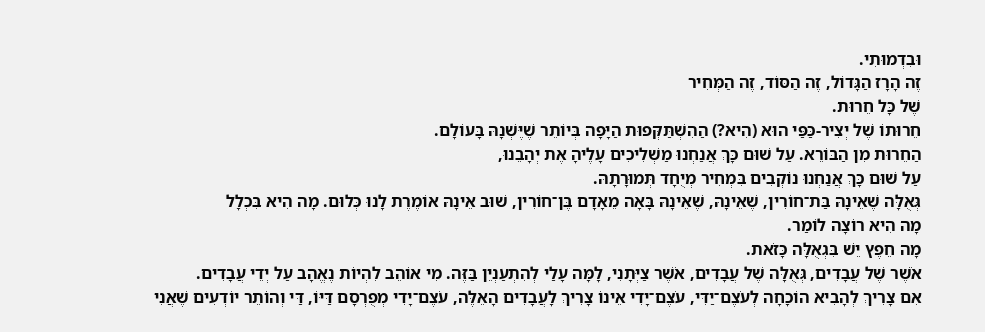וּבִדְמוּתִי.
זֶה הָרָז הַגָּדוֹל, זֶה הַסּוֹד, זֶה הַמְּחִיר
שֶׁל כָּל חֵרוּת.
חֵרוּתוֹ שֶׁל יְצִיר-כַּפַּי הוּא (הִיא?) הַהִשְׁתַּקְּפוּת הַיָּפָה בְּיוֹתֵר שֶׁיֶּשְׁנָהּ בָּעוֹלָם.
הַחֵרוּת מִן הַבּוֹרֵא. עַל שׁוּם כָּךְ אֲנַחְנוּ מַשְׁלִיכִים עָלֶיהָ אֶת יְהָבֵנוּ,
עַל שׁוּם כָּךְ אֲנַחְנוּ נוֹקְבִים בִּמְחִיר מְיֻחָד תְּמוּרָתָהּ.
גְּאֻלָּה שֶׁאֵינָהּ בַּת־חוֹרִין, שֶׁאֵינָהּ, שֶׁאֵינָהּ בָּאָה מֵאָדָם בֶּן־חוֹרִין, שׁוּב אֵינָהּ אוֹמֶרֶת לָנוּ כְּלוּם. מָה הִיא בִּכְלָל
מָה הִיא רוֹצָה לוֹמַר.
מָה חֵפֶץ יֵשׁ בִּגְאֻלָּה כָּזֹאת.
אֹשֶׁר שֶׁל עֲבָדִים, גְּאֻלָּה שֶׁל עֲבָדִים, אֹשֶׁר צַיְּתָנִי, לָמָּה עָלַי לְהִתְעַנְיֵן בַּזֶּה. מִי אוֹהֵב לִהְיוֹת נֶאֱהָב עַל יְדֵי עֲבָדִים.
אִם צָרִיךְ לְהָבִיא הוֹכָחָה לְעֹצֶם־יַדִּי, עֹצֶם־יָדִי אֵינוֹ צָרִיךְ לָעֲבָדִים הָאֵלֶּה, עֹצֶם־יָדִי מְפֻרְסָם דַּיּוֹ, דַּי וְהוֹתֵר יוֹדְעִים שֶׁאֲנִי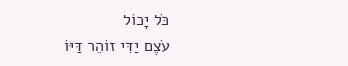כֹּל יָכוֹל
עֹצֶם יַדִּי זוֹהֵר דַּיּוֹ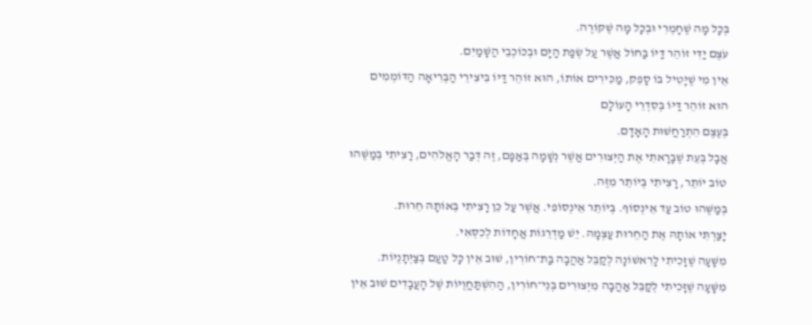בְּכָל מָה שֶׁחָמְרִי וּבְכָל מָה שֶׁקּוֹרֶה.
עֹצֶם יַדִּי זוֹהֵר דַּיּוֹ בַּחוֹל אֲשֶׁר עַל שְׂפַת הַיָּם וּבְכוֹכְבֵי הַשָּׁמַיִם.
אֵין מִי שֶׁיָּטִיל בּוֹ סָפֵק, מַכִּירִים אוֹתוֹ, הוּא זוֹהֵר דַּיּוֹ בִּיצִירֵי הַבְּרִיאָה הַדּוֹמְמִים
הוּא זוֹהֵר דַּיּוֹ בְּסִדְרֵי הָעוֹלָם
בְּעֶצֶם הִתְרַחֲשׁוּת הָאָדָם.
אֲבָל בְּעֵת שֶׁבָּרָאתִי אֶת הַיְּצוּרִים אֲשֶׁר נְשָׁמָה בְּאַפָּם, זֶה דְּבַר הָאֱלֹהִים, רָצִיתִי בְּמַשֶּׁהוּ טוֹב יוֹתֵר, רָצִיתִי בְּיוֹתֵר מִזֶּה.
בְּמַשֶּׁהוּ טוֹב עַד אֵינְסוֹף. בְּיוֹתֵר אֵינְסוֹפִי. אֲשֶׁר עַל כֵּן רָצִיתִי בְּאוֹתָהּ חֵרוּת.
יָצַרְתִּי אוֹתָהּ אֶת הַחֵרוּת עַצְמָהּ. יֵשׁ מַדְרֵגוֹת אֲחָדוֹת לְכִסְּאִי.
מִשָּׁעָה שֶׁזָּכִיתִי לָרִאשׁוֹנָה לְקַבֵּל אַהֲבָה בַּת־חוֹרִין, שׁוּב אֵין כָּל טַעַם בְּצַיְּתָנֻיּוֹת.
מִשָּׁעָה שֶׁזָּכִיתִי לְקַבֵּל אַהֲבָה מִיְּצוּרִים בְּנֵי־חוֹרִין, הַהִשְׁתַּחֲוֻיּוֹת שֶׁל הָעֲבָדִים שׁוּב אֵין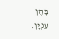בָּהֶן עִנְיָן.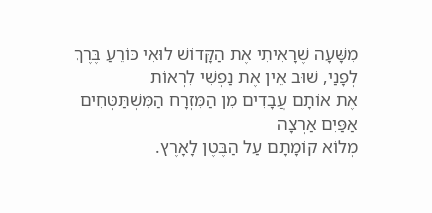מִשָּׁעָה שֶׁרָאִיתִי אֶת הַקָּדוֹשׁ לוּאִי כּוֹרֵעַ בֶּרֶךְ לְפָנַי, שׁוּב אֵין אֶת נַפְשִׁי לִרְאוֹת
אֶת אוֹתָם עֲבָדִים מִן הַמִּזְרָח הַמִּשְׁתַּטְּחִים אַפַּיִם אַרְצָה
מְלוֹא קוֹמָתָם עַל הַבֶּטֶן לָאָרֶץ.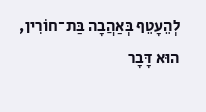לְהֵעָטֵף בְּאַהֲבָה בַּת־חוֹרִין,
הוּא דָּבָר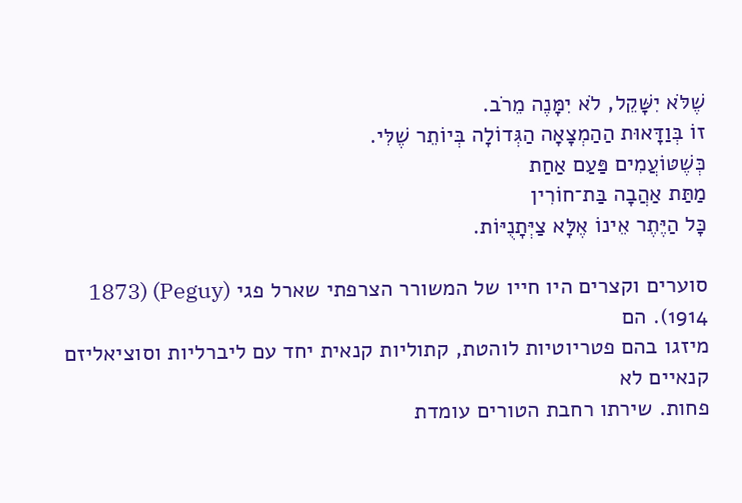שֶׁלֹּא יִשָּׁקֵל, לֹא יִמָּנֶה מֵרֹב.
זוֹ בְּוַדָּאוּת הַהַמְצָאָה הַגְּדוֹלָה בְּיוֹתֵר שֶׁלִּי.
כְּשֶׁטּוֹעֲמִים פַּעַם אַחַת
מַתַּת אַהֲבָה בַּת־חוֹרִין
כָּל הַיֶּתֶר אֵינוֹ אֶלָּא צַיְּתָנֻיּוֹת.

סוערים וקצרים היו חייו של המשורר הצרפתי שארל פגי (Peguy) (1873 1914). הם
מיזגו בהם פטריוטיות לוהטת, קתוליות קנאית יחד עם ליברליות וסוציאליזם קנאיים לא
פחות. שירתו רחבת הטורים עומדת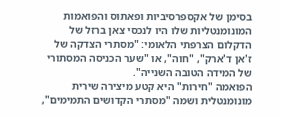בסימן של אקספרסיביות ופאתוס והפואמות
המונומנטליות שלו היו לנכסי צאן ברזל של הדקלום הצרפתי הלאומי: "מסתרי הצדקה של
ז'אן ד'ארק", "חוה", או "שער הכניסה המסתורי של המידה הטובה השנייה".
הפואמה "חירות" היא קטע מיצירה שירית מונומנטלית ושמה "מסתרי הקדושים התמימים",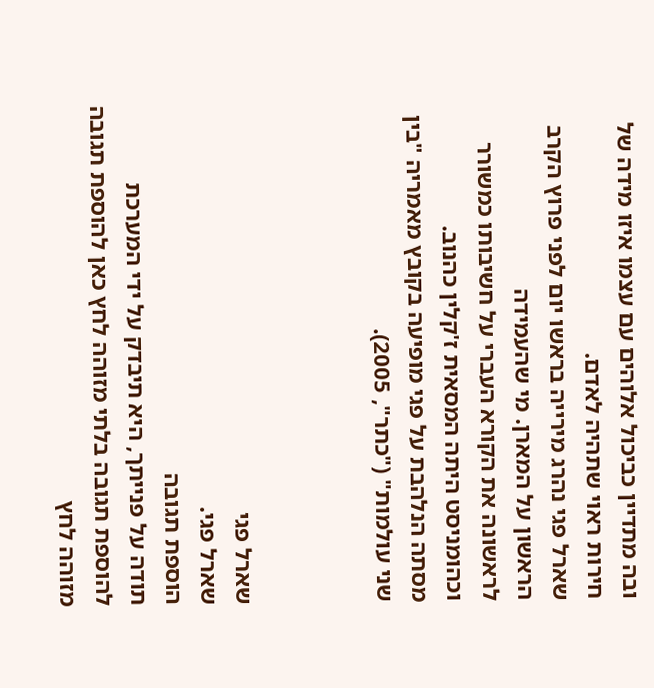ובה מתדיין כביכול אלוהים עם עצמו איזו מידה של חירות ראוי שתהיה לאדם.
שארל פגי נהרג מירייה בראשו יום לפני פרוץ הקרב הראשון על המארן. מי שהעמידה
לראשונה את הקורא העברי על חשיבותו כמשורר וכהומניסט היתה המסאית ז'קלין כהנוב.
מסתה הנלהבת על פגי מופיעה בקובץ מאמריה "בין שני עולמות" ("כתר", 2005).



שארל פגי
שארל פגי.
הוספת תגובה
תודה על פנייתך, היא תיבדק על ידי המערכת
להוספת תגובה בלתי מזוהה לחץ כאן להוספת תגובה מזוהה לחץ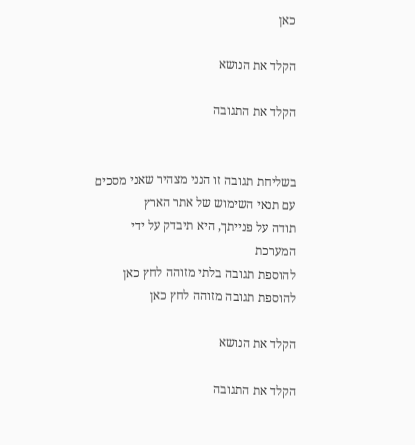כאן

הקלד את הנושא

הקלד את התגובה


בשליחת תגובה זו הנני מצהיר שאני מסכים עם תנאי השימוש של אתר הארץ
תודה על פנייתך, היא תיבדק על ידי המערכת
להוספת תגובה בלתי מזוהה לחץ כאן להוספת תגובה מזוהה לחץ כאן

הקלד את הנושא

הקלד את התגובה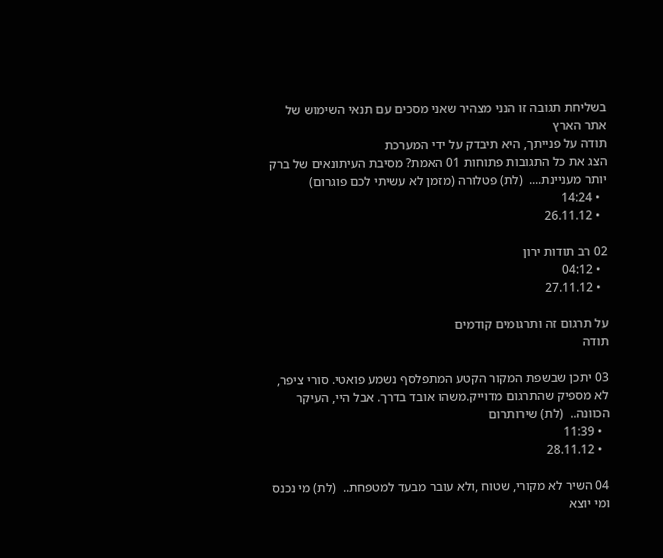בשליחת תגובה זו הנני מצהיר שאני מסכים עם תנאי השימוש של אתר הארץ
תודה על פנייתך, היא תיבדק על ידי המערכת
הצג את כל התגובות פתוחות 01 האמת? מסיבת העיתונאים של ברק יותר מעניינת....  (לת) פטלורה (מזמן לא עשיתי לכם פוגרום)
  • 14:24
  • 26.11.12

02 רב תודות ירון
  • 04:12
  • 27.11.12

על תרגום זה ותרגומים קודמים
תודה

03 יתכן שבשפת המקור הקטע המתפלסף נשמע פואטי. סורי ציפר, לא מספיק שהתרגום מדוייק.משהו אובד בדרך. אבל היי, העיקר הכוונה..  (לת) שירותרום
  • 11:39
  • 28.11.12

04 השיר לא מקורי, שטוח ,ולא עובר מבעד למטפחת..  (לת) מי נכנס ומי יוצא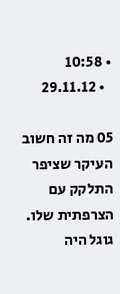• 10:58
  • 29.11.12

05 מה זה חשוב העיקר שציפר התלקק עם הצרפתית שלו. גוגל היה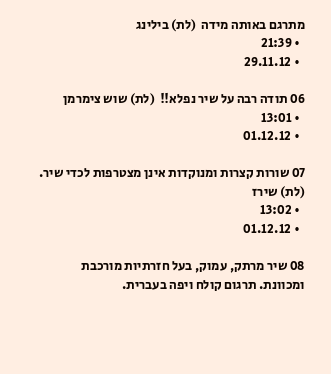מתרגם באותה מידה  (לת) בילינג
  • 21:39
  • 29.11.12

06 תודה רבה על שיר נפלא!!  (לת) שוש צימרמן
  • 13:01
  • 01.12.12

07 שורות קצרות ומנוקדות אינן מצטרפות לכדי שיר.  (לת) שירז
  • 13:02
  • 01.12.12

08 שיר מרתק, עמוק, בעל חזרתיות מורכבת ומכוונת. תרגום קולח ויפה בעברית.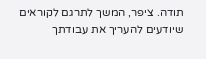תודה. ציפר, המשך לתרגם לקוראים שיודעים להעריך את עבודתך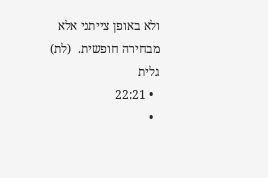ולא באופן צייתני אלא מבחירה חופשית.  (לת) גלית
  • 22:21
  •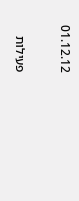01.12.12

פעילות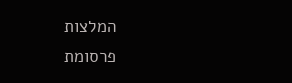המלצות
פרסומת